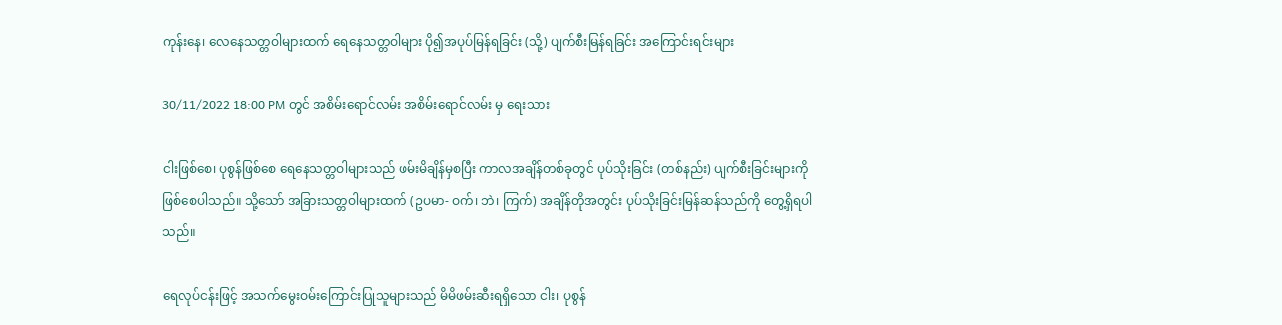ကုန်းနေ၊ လေနေသတ္တဝါများထက် ရေနေသတ္တဝါများ ပို၍အပုပ်မြန်ရခြင်း (သို့) ပျက်စီးမြန်ရခြင်း အကြောင်းရင်းများ

30/11/2022 18:00 PM တွင် အစိမ်းရောင်လမ်း အစိမ်းရောင်လမ်း မှ ရေးသား

ငါးဖြစ်စေ၊ ပုစွန်ဖြစ်စေ ရေနေသတ္တဝါများသည် ဖမ်းမိချိန်မှစပြီး ကာလအချိန်တစ်ခုတွင် ပုပ်သိုးခြင်း (တစ်နည်း) ပျက်စီးခြင်းများကို ဖြစ်စေပါသည်။ သို့သော် အခြားသတ္တဝါများထက် (ဥပမာ- ဝက်၊ ဘဲ၊ ကြက်) အချိန်တိုအတွင်း ပုပ်သိုးခြင်းမြန်ဆန်သည်ကို တွေ့ရှိရပါသည်။

ရေလုပ်ငန်းဖြင့် အသက်မွေးဝမ်းကြောင်းပြုသူများသည် မိမိဖမ်းဆီးရရှိသော ငါး၊ ပုစွန်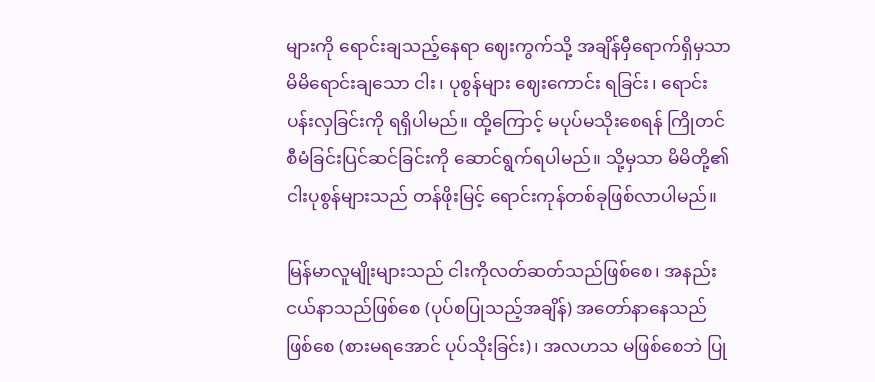များကို ရောင်းချသည့်နေရာ ဈေးကွက်သို့ အချိန်မှီရောက်ရှိမှသာ မိမိရောင်းချသော ငါး၊ ပုစွန်များ ဈေးကောင်း ရခြင်း၊ ရောင်းပန်းလှခြင်းကို ရရှိပါမည်။ ထို့ကြောင့် မပုပ်မသိုးစေရန် ကြိုတင်စီမံခြင်းပြင်ဆင်ခြင်းကို ဆောင်ရွက်ရပါမည်။ သို့မှသာ မိမိတို့၏ ငါးပုစွန်များသည် တန်ဖိုးမြင့် ရောင်းကုန်တစ်ခုဖြစ်လာပါမည်။

မြန်မာလူမျိုးများသည် ငါးကိုလတ်ဆတ်သည်ဖြစ်စေ၊ အနည်းငယ်နာသည်ဖြစ်စေ (ပုပ်စပြုသည့်အချိန်) အတော်နာနေသည် ဖြစ်စေ (စားမရအောင် ပုပ်သိုးခြင်း)၊ အလဟသ မဖြစ်စေဘဲ ပြု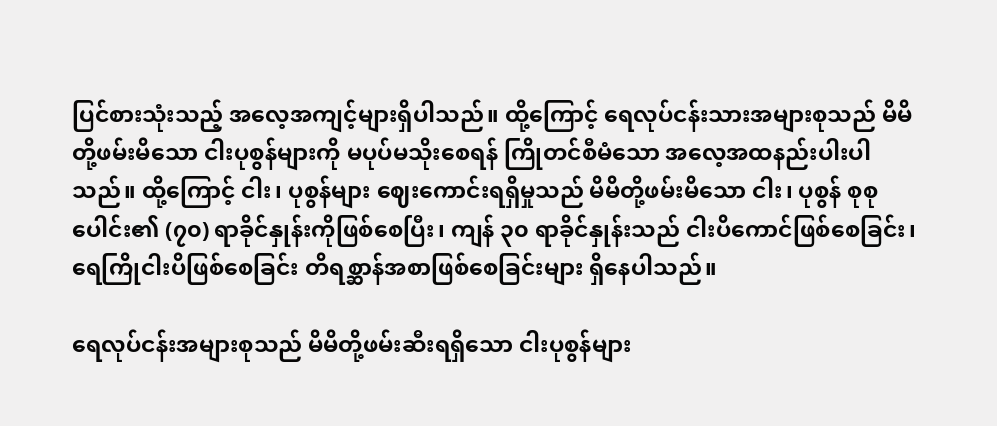ပြင်စားသုံးသည့် အလေ့အကျင့်များရှိပါသည်။ ထို့ကြောင့် ရေလုပ်ငန်းသားအများစုသည် မိမိတို့ဖမ်းမိသော ငါးပုစွန်များကို မပုပ်မသိုးစေရန် ကြိုတင်စီမံသော အလေ့အထနည်းပါးပါသည်။ ထို့ကြောင့် ငါး၊ ပုစွန်များ ဈေးကောင်းရရှိမှုသည် မိမိတို့ဖမ်းမိသော ငါး၊ ပုစွန် စုစုပေါင်း၏ (၇၀) ရာခိုင်နှုန်းကိုဖြစ်စေပြီး၊ ကျန် ၃၀ ရာခိုင်နှုန်းသည် ငါးပိကောင်ဖြစ်စေခြင်း၊ ရေကြိုငါးပိဖြစ်စေခြင်း တိရစ္ဆာန်အစာဖြစ်စေခြင်းများ ရှိနေပါသည်။

ရေလုပ်ငန်းအများစုသည် မိမိတို့ဖမ်းဆီးရရှိသော ငါးပုစွန်များ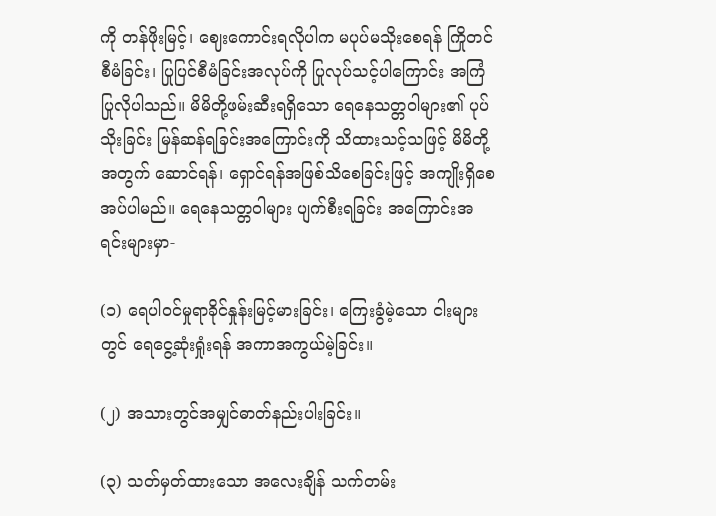ကို တန်ဖိုးမြင့်၊ ဈေးကောင်းရလိုပါက မပုပ်မသိုးစေရန် ကြိုတင်စီမံခြင်း၊ ပြုပြင်စီမံခြင်းအလုပ်ကို ပြုလုပ်သင့်ပါကြောင်း အကြံပြုလိုပါသည်။ မိမိတို့ဖမ်းဆီးရရှိသော ရေနေသတ္တဝါများ၏ ပုပ်သိုးခြင်း မြန်ဆန်ရခြင်းအကြောင်းကို သိထားသင့်သဖြင့် မိမိတို့အတွက် ဆောင်ရန်၊ ရှောင်ရန်အဖြစ်သိစေခြင်းဖြင့် အကျိုးရှိစေအပ်ပါမည်။ ရေနေသတ္တဝါများ ပျက်စီးရခြင်း အကြောင်းအရင်းများမှာ-

(၁) ရေပါဝင်မှုရာခိုင်နှုန်းမြင့်မားခြင်း၊ ကြေးခွံမဲ့သော ငါးများတွင် ရေငွေ့ဆုံးရှုံးရန် အကာအကွယ်မဲ့ခြင်း။

(၂) အသားတွင်အမျှင်ဓာတ်နည်းပါးခြင်း။

(၃) သတ်မှတ်ထားသော အလေးချိန် သက်တမ်း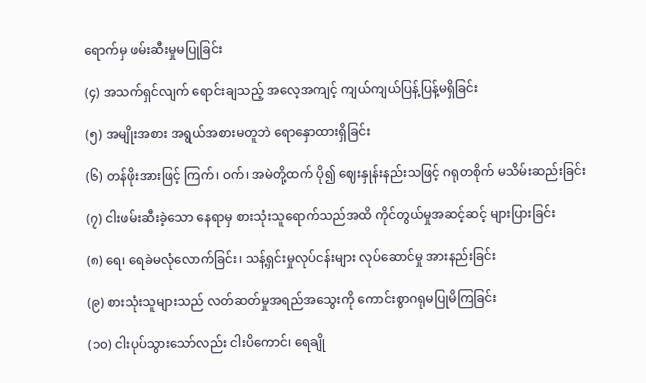ရောက်မှ ဖမ်းဆီးမှုမပြုခြင်း

(၄) အသက်ရှင်လျက် ရောင်းချသည့် အလေ့အကျင့် ကျယ်ကျယ်ပြန့်ပြန့်မရှိခြင်း

(၅) အမျိုးအစား အရွယ်အစားမတူဘဲ ရောနှောထားရှိခြင်း

(၆) တန်ဖိုးအားဖြင့် ကြက်၊ ဝက်၊ အမဲတို့ထက် ပို၍ ဈေးနှုန်းနည်းသဖြင့် ဂရုတစိုက် မသိမ်းဆည်းခြင်း

(၇) ငါးဖမ်းဆီးခဲ့သော နေရာမှ စားသုံးသူရောက်သည်အထိ ကိုင်တွယ်မှုအဆင့်ဆင့် များပြားခြင်း

(၈) ရေ၊ ရေခဲမလုံလောက်ခြင်း၊ သန့်ရှင်းမှုလုပ်ငန်းများ လုပ်ဆောင်မှု အားနည်းခြင်း

(၉) စားသုံးသူများသည် လတ်ဆတ်မှုအရည်အသွေးကို ကောင်းစွာဂရုမပြုမိကြခြင်း

(၁၀) ငါးပုပ်သွားသော်လည်း ငါးပိကောင်၊ ရေချို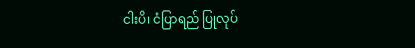ငါးပိ၊ ငံပြာရည် ပြုလုပ်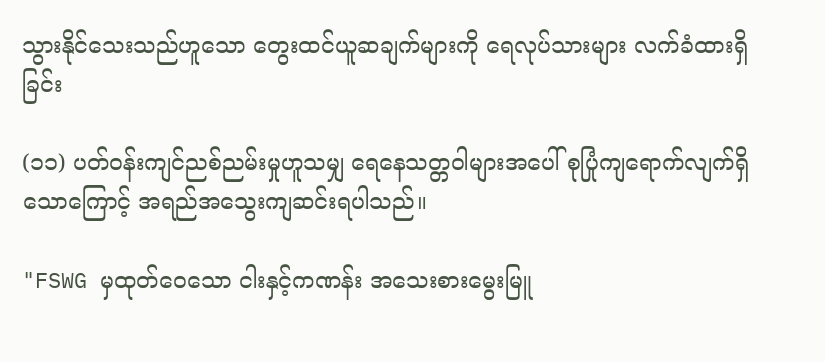သွားနိုင်သေးသည်ဟူသော တွေးထင်ယူဆချက်များကို ရေလုပ်သားများ လက်ခံထားရှိခြင်း

(၁၁) ပတ်ဝန်းကျင်ညစ်ညမ်းမှုဟူသမျှ ရေနေသတ္တဝါများအပေါ် စုပြုံကျရောက်လျက်ရှိသောကြောင့် အရည်အသွေးကျဆင်းရပါသည်။

"FSWG မှထုတ်ဝေသော ငါးနှင့်ကဏန်း အသေးစားမွေးမြူ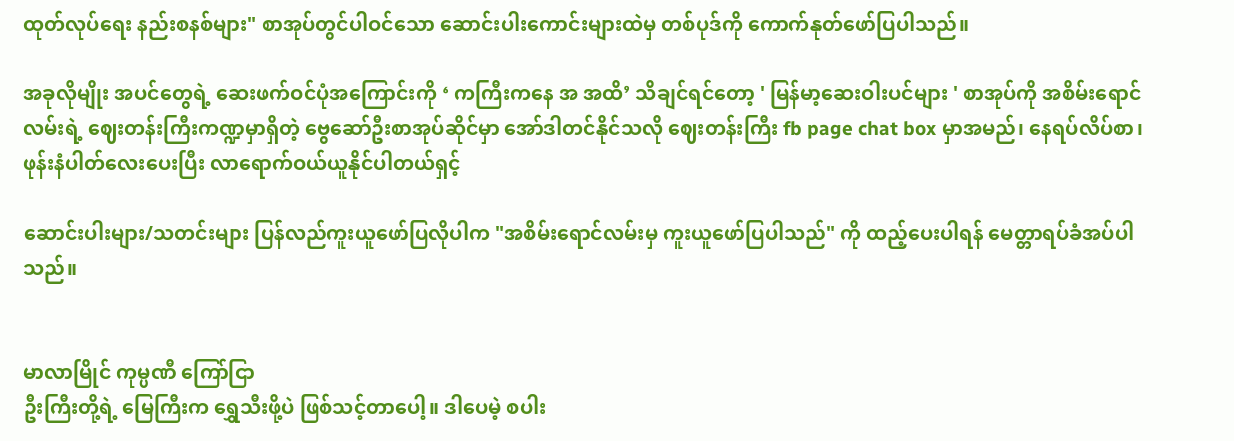ထုတ်လုပ်ရေး နည်းစနစ်များ" စာအုပ်တွင်ပါဝင်သော ဆောင်းပါးကောင်းများထဲမှ တစ်ပုဒ်ကို ကောက်နုတ်ဖော်ပြပါသည်။

အခုလိုမျိုး အပင်တွေရဲ့ ဆေးဖက်ဝင်ပုံအကြောင်းကို ‘ ကကြီးကနေ အ အထိ’ သိချင်ရင်တော့ ' မြန်မာ့ဆေးဝါးပင်များ ' စာအုပ်ကို အစိမ်းရောင်လမ်းရဲ့ ဈေးတန်းကြီးကဏ္ဍမှာရှိတဲ့ ဗွေဆော်ဦးစာအုပ်ဆိုင်မှာ အော်ဒါတင်နိုင်သလို ဈေးတန်းကြီး fb page chat box မှာအမည်၊ နေရပ်လိပ်စာ၊ ဖုန်းနံပါတ်လေးပေးပြီး လာရောက်ဝယ်ယူနိုင်ပါတယ်ရှင့်

ဆောင်းပါးများ/သတင်းများ ပြန်လည်ကူးယူဖော်ပြလိုပါက "အစိမ်းရောင်လမ်းမှ ကူးယူဖော်ပြပါသည်" ကို ထည့်ပေးပါရန် မေတ္တာရပ်ခံအပ်ပါသည်။


မာလာမြိုင် ကုမ္ပဏီ ကြော်ငြာ
ဦးကြီးတို့ရဲ့ မြေကြီးက ရွှေသီးဖို့ပဲ ဖြစ်သင့်တာပေါ့။ ဒါပေမဲ့ စပါး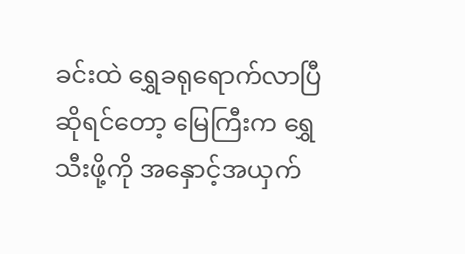ခင်းထဲ ရွှေခရုရောက်လာပြီဆိုရင်တော့ မြေကြီးက ရွှေသီးဖို့ကို အနှောင့်အယှက်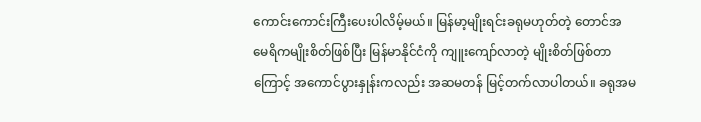ကောင်းကောင်းကြီးပေးပါလိမ့်မယ်။ မြန်မာ့မျိုးရင်းခရုမဟုတ်တဲ့ တောင်အမေရိကမျိုးစိတ်ဖြစ်ပြီး မြန်မာနိုင်ငံကို ကျူးကျော်လာတဲ့ မျိုးစိတ်ဖြစ်တာကြောင့် အကောင်ပွားနှုန်းကလည်း အဆမတန် မြင့်တက်လာပါတယ်။ ခရုအမ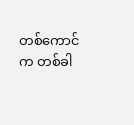တစ်ကောင်က တစ်ခါ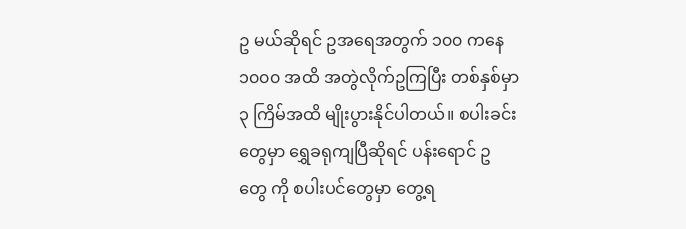ဥ မယ်ဆိုရင် ဥအရေအတွက် ၁၀၀ ကနေ ၁၀၀၀ အထိ အတွဲလိုက်ဥကြပြီး တစ်နှစ်မှာ ၃ ကြိမ်အထိ မျိုးပွားနိုင်ပါတယ်။ စပါးခင်းတွေမှာ ရွှေခရုကျပြီဆိုရင် ပန်းရောင် ဥ တွေ ကို စပါးပင်တွေမှာ တွေ့ရ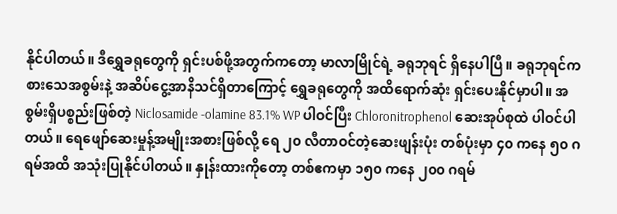နိုင်ပါတယ်။ ဒီရွှေခရုတွေကို ရှင်းပစ်ဖို့အတွက်ကတော့ မာလာမြိုင်ရဲ့ ခရုဘုရင် ရှိနေပါပြီ။ ခရုဘုရင်က စားသေအစွမ်းနဲ့ အဆိပ်ငွေ့အာနိသင်ရှိတာကြောင့် ရွှေခရုတွေကို အထိရောက်ဆုံး ရှင်းပေးနိုင်မှာပါ။ အစွမ်းရှိပစ္စည်းဖြစ်တဲ့ Niclosamide -olamine 83.1% WP ပါဝင်ပြီး Chloronitrophenol ဆေးအုပ်စုထဲ ပါဝင်ပါတယ်။ ရေဖျော်ဆေးမှုန့်အမျိုးအစားဖြစ်လို့ ရေ ၂၀ လီတာဝင်တဲ့ဆေးဖျန်းပုံး တစ်ပုံးမှာ ၄၀ ကနေ ၅၀ ဂရမ်အထိ အသုံးပြုနိုင်ပါတယ်။ နှုန်းထားကိုတော့ တစ်ဧကမှာ ၁၅၀ ကနေ ၂၀၀ ဂရမ်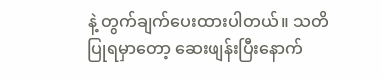နဲ့ တွက်ချက်ပေးထားပါတယ်။ သတိပြုရမှာတော့ ဆေးဖျန်းပြီးနောက်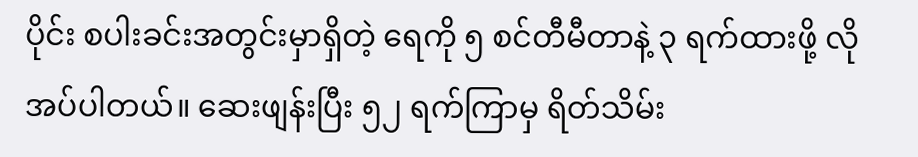ပိုင်း စပါးခင်းအတွင်းမှာရှိတဲ့ ရေကို ၅ စင်တီမီတာနဲ့ ၃ ရက်ထားဖို့ လိုအပ်ပါတယ်။ ဆေးဖျန်းပြီး ၅၂ ရက်ကြာမှ ရိတ်သိမ်း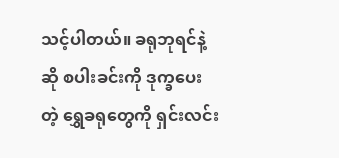သင့်ပါတယ်။ ခရုဘုရင်နဲ့ဆို စပါးခင်းကို ဒုက္ခပေးတဲ့ ရွှေခရုတွေကို ရှင်းလင်း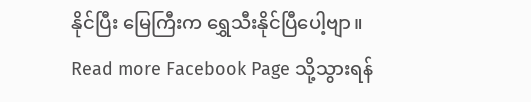နိုင်ပြီး မြေကြီးက ရွှေသီးနိုင်ပြီပေါ့ဗျာ။
Read more Facebook Page သို့သွားရန်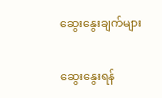ဆွေးနွေးချက်များ

ဆွေးနွေးရန်